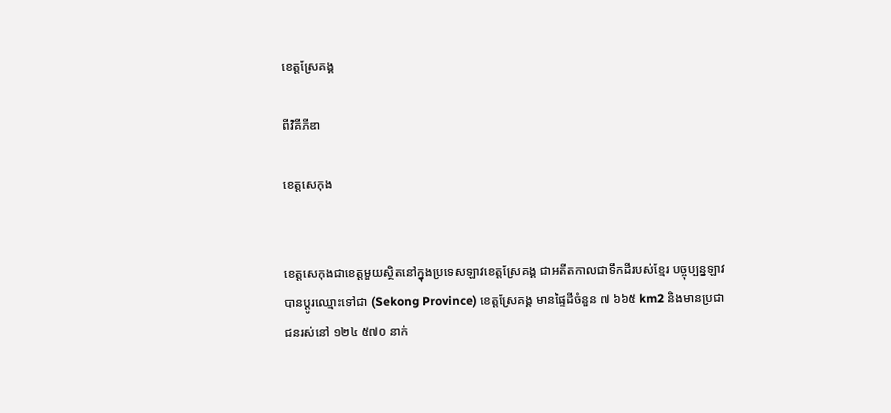ខេត្តស្រែគង្គ

ពីវិគីភីឌា

ខេត្តសេកុង


ខេត្តសេកុងជាខេត្តមួយស្ថិតនៅក្នុងប្រទេសឡាវខេត្តស្រែគង្គ ជាអតីតកាលជាទឹកដីរបស់ខ្មែរ បច្ចុប្បន្នឡាវបានប្តូរឈ្មោះទៅជា (Sekong Province) ខេត្តស្រែគង្គ មានផ្ទៃដីចំនួន ៧ ៦៦៥ km2 និងមានប្រជាជនរស់នៅ ១២៤ ៥៧០ នាក់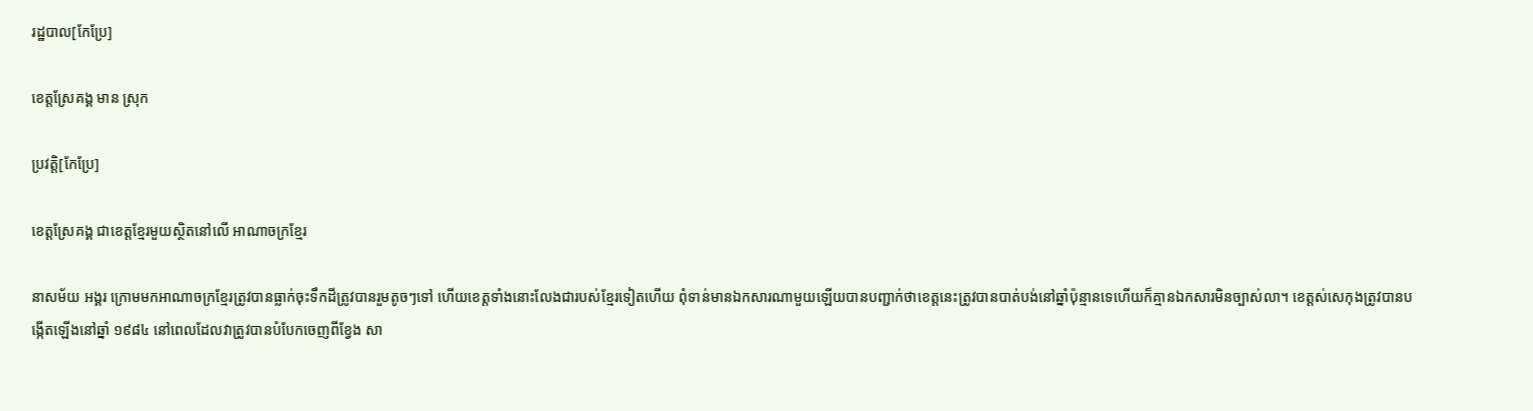រដ្ឋបាល[កែប្រែ]

ខេត្តស្រែគង្គ មាន ស្រុក

ប្រវត្តិ[កែប្រែ]

ខេត្តស្រែគង្គ ជាខេត្តខ្មែរមួយស្ថិតនៅលើ អាណាចក្រខ្មែរ

នាសម័យ អង្គរ ក្រោមមកអាណាចក្រខ្មែរត្រូវបានធ្លាក់ចុះទឹកដីត្រូវបានរួមតូចៗទៅ ហើយខេត្តទាំងនេាះលែងជារបស់ខ្មែរទៀតហើយ ពុំទាន់មានឯកសារណាមួយឡើយបានបញ្ជាក់ថាខេត្តនេះត្រូវបានបាត់បង់នៅឆ្នាំប៉ុន្មានទេហើយក៏គ្មានឯកសារមិនច្បាស់លា។ ខេត្តស់សេកុងត្រូវបានបង្កើតឡើងនៅឆ្នាំ ១៩៨៤ នៅពេលដែលវាត្រូវបានបំបែកចេញពីខ្វែង សា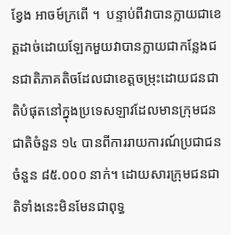ខ្វែង អាចម៍ក្រពើ ។  បន្ទាប់ពីវាបានក្លាយជាខេត្តដាច់ដោយឡែកមួយវាបានក្លាយជាកន្លែងជនជាតិភាគតិចដែលជាខេត្តចម្រុះដោយជនជាតិបំផុតនៅក្នុងប្រទេសឡាវដែលមានក្រុមជនជាតិចំនួន ១៤ បានពីការរាយការណ៍ប្រជាជនចំនួន ៨៥.០០០ នាក់។ ដោយសារក្រុមជនជាតិទាំងនេះមិនមែនជាពុទ្ធ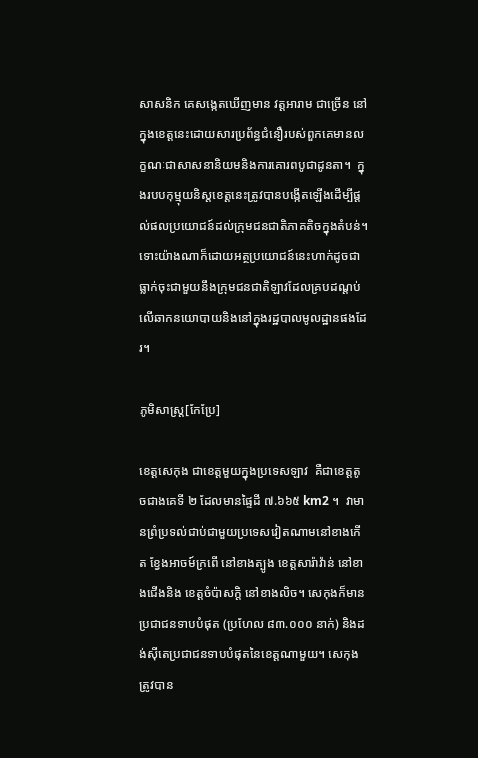សាសនិក គេសង្កេតឃើញមាន វត្តអារាម ជាច្រើន នៅក្នុងខេត្តនេះដោយសារប្រព័ន្ធជំនឿរបស់ពួកគេមានលក្ខណៈជាសាសនានិយមនិងការគោរពបូជាដូនតា។  ក្នុងរបបកុម្មុយនិស្តខេត្តនេះត្រូវបានបង្កើតឡើងដើម្បីផ្តល់ផលប្រយោជន៍ដល់ក្រុមជនជាតិភាគតិចក្នុងតំបន់។ ទោះយ៉ាងណាក៏ដោយអត្ថប្រយោជន៍នេះហាក់ដូចជាធ្លាក់ចុះជាមួយនឹងក្រុមជនជាតិឡាវដែលគ្របដណ្តប់លើឆាកនយោបាយនិងនៅក្នុងរដ្ឋបាលមូលដ្ឋានផងដែរ។

ភូមិសាស្ត្រ[កែប្រែ]

ខេត្តសេកុង ជាខេត្តមួយក្នុងប្រទេសឡាវ  គឺជាខេត្តតូចជាងគេទី ២ ដែលមានផ្ទៃដី ៧.៦៦៥ km2 ។  វាមានព្រំប្រទល់ជាប់ជាមួយប្រទេសវៀតណាមនៅខាងកើត ខ្វែងអាចម៍ក្រពើ នៅខាងត្បូង ខេត្តសារ៉ាវ៉ាន់ នៅខាងជើងនិង ខេត្តចំប៉ាសក្តិ នៅខាងលិច។ សេកុងក៏មានប្រជាជនទាបបំផុត (ប្រហែល ៨៣.០០០ នាក់) និងដង់ស៊ីតេប្រជាជនទាបបំផុតនៃខេត្តណាមួយ។ សេកុងត្រូវបាន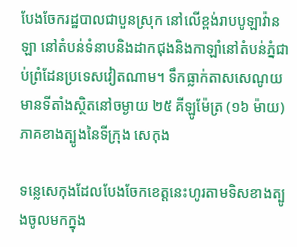បែងចែករដ្ឋបាលជាបួនស្រុក នៅលើខ្ពង់រាបបូឡាវ៉ានឡា នៅតំបន់ទំនាបនិងដាកជុងនិងកាឡាំនៅតំបន់ភ្នំជាប់ព្រំដែនប្រទេសវៀតណាម។ ទឹកធ្លាក់តាសសេណូយមានទីតាំងស្ថិតនៅចម្ងាយ ២៥ គីឡូម៉ែត្រ (១៦ ម៉ាយ) ភាគខាងត្បូងនៃទីក្រុង សេកុង

ទន្លេសេកុងដែលបែងចែកខេត្តនេះហូរតាមទិសខាងត្បូងចូលមកក្នុង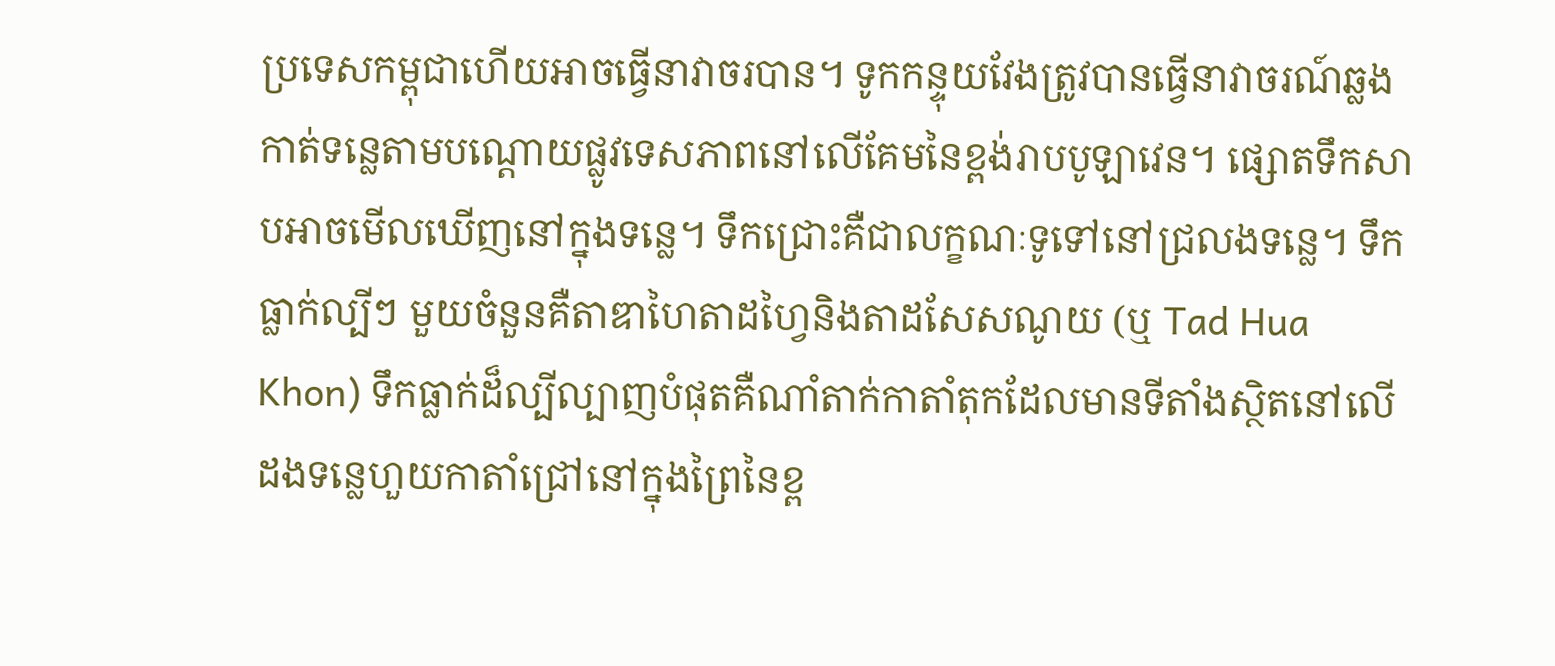ប្រទេសកម្ពុជាហើយអាចធ្វើនាវាចរបាន។ ទូកកន្ទុយវែងត្រូវបានធ្វើនាវាចរណ៍ឆ្លងកាត់ទន្លេតាមបណ្តោយផ្លូវទេសភាពនៅលើគែមនៃខ្ពង់រាបបូឡាវេន។ ផ្សោតទឹកសាបអាចមើលឃើញនៅក្នុងទន្លេ។ ទឹកជ្រោះគឺជាលក្ខណៈទូទៅនៅជ្រលងទន្លេ។ ទឹកធ្លាក់ល្បីៗ មួយចំនួនគឺតាឌាហៃតាដហ្វៃនិងតាដសែសណូយ (ឬ Tad Hua Khon) ទឹកធ្លាក់ដ៏ល្បីល្បាញបំផុតគឺណាំតាក់កាតាំតុកដែលមានទីតាំងស្ថិតនៅលើដងទន្លេហួយកាតាំជ្រៅនៅក្នុងព្រៃនៃខ្ព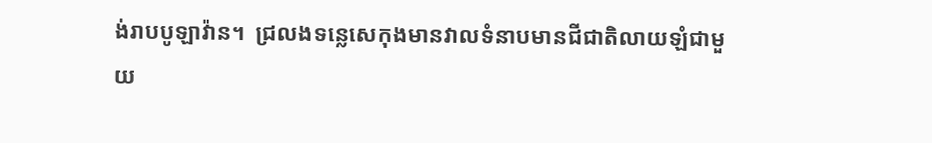ង់រាបបូឡាវ៉ាន។  ជ្រលងទន្លេសេកុងមានវាលទំនាបមានជីជាតិលាយឡំជាមួយ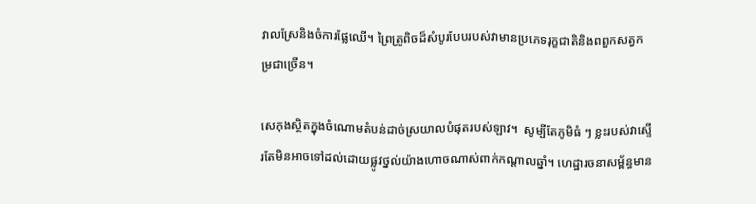វាលស្រែនិងចំការផ្លែឈើ។ ព្រៃត្រូពិចដ៏សំបូរបែបរបស់វាមានប្រភេទរុក្ខជាតិនិងពពួកសត្វកម្រជាច្រើន។

សេកុងស្ថិតក្នុងចំណោមតំបន់ដាច់ស្រយាលបំផុតរបស់ឡាវ។  សូម្បីតែភូមិធំ ៗ ខ្លះរបស់វាស្ទើរតែមិនអាចទៅដល់ដោយផ្លូវថ្នល់យ៉ាងហោចណាស់ពាក់កណ្តាលឆ្នាំ។ ហេដ្ឋារចនាសម្ព័ន្ធមាន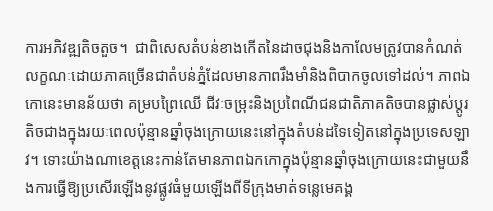ការអភិវឌ្ឍតិចតួច។  ជាពិសេសតំបន់ខាងកើតនៃដាចជុងនិងកាលែមត្រូវបានកំណត់លក្ខណៈដោយភាគច្រើនជាតំបន់ភ្នំដែលមានភាពរឹងមាំនិងពិបាកចូលទៅដល់។ ភាពឯកោនេះមានន័យថា គម្របព្រៃឈើ ជីវៈចម្រុះនិងប្រពៃណីជនជាតិភាគតិចបានផ្លាស់ប្តូរតិចជាងក្នុងរយៈពេលប៉ុន្មានឆ្នាំចុងក្រោយនេះនៅក្នុងតំបន់ដទៃទៀតនៅក្នុងប្រទេសឡាវ។ ទោះយ៉ាងណាខេត្តនេះកាន់តែមានភាពឯកកោក្នុងប៉ុន្មានឆ្នាំចុងក្រោយនេះជាមួយនឹងការធ្វើឱ្យប្រសើរឡើងនូវផ្លូវធំមួយឡើងពីទីក្រុងមាត់ទន្លេមេគង្គ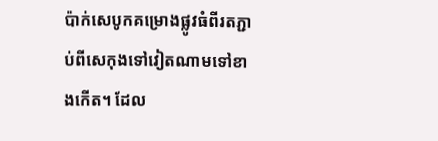ប៉ាក់សេបូកគម្រោងផ្លូវធំពីរតភ្ជាប់ពីសេកុងទៅវៀតណាមទៅខាងកើត។ ដែល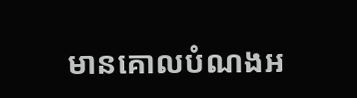មានគោលបំណងអ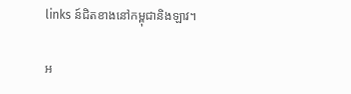links ន៍ជិតខាងនៅកម្ពុជានិងឡាវ។

អ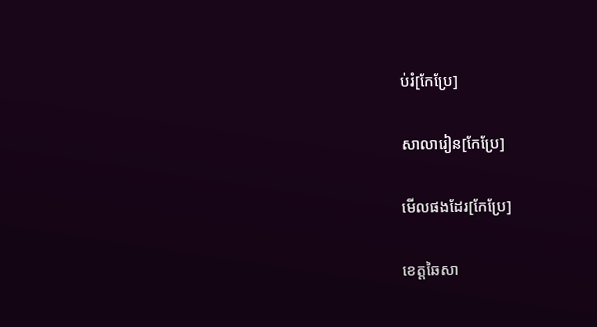ប់រំ[កែប្រែ]

សាលារៀន[កែប្រែ]

មើលផងដែរ[កែប្រែ]

ខេត្តឆៃសា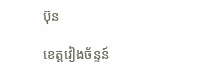ប៊ុន

ខេត្តវៀងច័ន្ទន៍